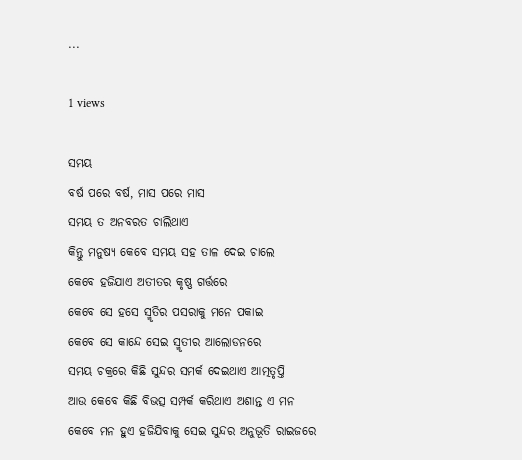...

1 views

ସମୟ
ବର୍ଷ ପରେ ବର୍ଷ, ମାସ ପରେ ମାସ
ସମୟ ତ ଅନବରତ ଚାଲିଥାଏ
କିନ୍ତୁ ମନୁଷ୍ୟ କେବେ ସମୟ ସହ ତାଳ ଦେଇ ଚାଲେ
କେବେ ହଜିଯାଏ ଅତୀତର କୃଷ୍ଣ ଗର୍ତ୍ତରେ
କେବେ ସେ ହସେ ସ୍ମୃତିର ପସରାକୁ ମନେ ପକାଇ
କେବେ ସେ କାନ୍ଦେ ସେଇ ସ୍ମୃତୀର ଆଲୋଡନରେ
ସମୟ ଚକ୍ରରେ କିଛି ସୁନ୍ଦର ସମର୍କ ଦେଇଥାଏ ଆତ୍ମତୃପ୍ତି
ଆଉ କେବେ କିଛି ବିଭତ୍ସ ସମ୍ପର୍କ କରିଥାଏ ଅଶାନ୍ତ ଏ ମନ
କେବେ ମନ ହୁଏ ହଜିଯିବାକୁ ସେଇ ସୁନ୍ଦର ଅନୁଭୂତି ରାଇଜରେ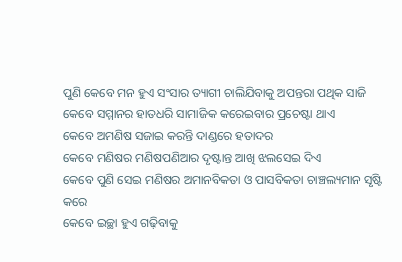ପୁଣି କେବେ ମନ ହୁଏ ସଂସାର ତ୍ୟାଗୀ ଚାଲିଯିବାକୁ ଅପନ୍ତରା ପଥିକ ସାଜି
କେବେ ସମ୍ମାନର ହାତଧରି ସାମାଜିକ କରେଇବାର ପ୍ରଚେଷ୍ଟା ଥାଏ
କେବେ ଅମଣିଷ ସଜାଇ କରନ୍ତି ଦାଣ୍ଡରେ ହତାଦର
କେବେ ମଣିଷର ମଣିଷପଣିଆର ଦୃଷ୍ଟାନ୍ତ ଆଖି ଝଲସେଇ ଦିଏ
କେବେ ପୁଣି ସେଇ ମଣିଷର ଅମାନବିକତା ଓ ପାସବିକତା ଚାଞ୍ଚଲ୍ୟମାନ ସୃଷ୍ଟି କରେ
କେବେ ଇଚ୍ଛା ହୁଏ ଗଢ଼ିବାକୁ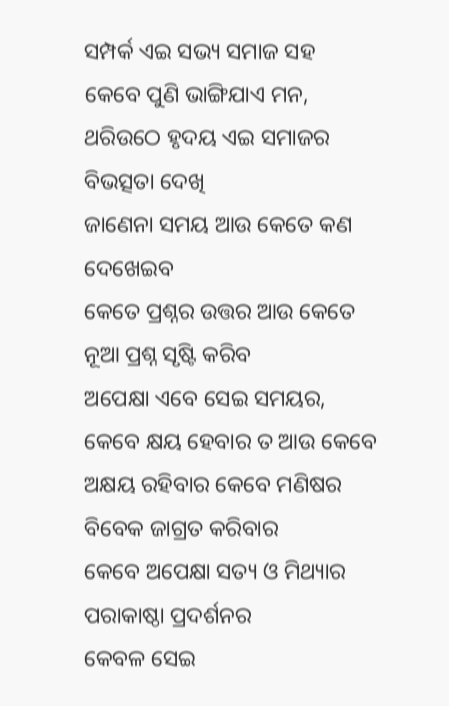ସମ୍ପର୍କ ଏଇ ସଭ୍ୟ ସମାଜ ସହ
କେବେ ପୁଣି ଭାଙ୍ଗିଯାଏ ମନ, ଥରିଉଠେ ହୃଦୟ ଏଇ ସମାଜର ବିଭତ୍ସତା ଦେଖି
ଜାଣେନା ସମୟ ଆଉ କେତେ କଣ ଦେଖେଇବ
କେତେ ପ୍ରଶ୍ନର ଉତ୍ତର ଆଉ କେତେ ନୂଆ ପ୍ରଶ୍ନ ସୃଷ୍ଟି କରିବ
ଅପେକ୍ଷା ଏବେ ସେଇ ସମୟର,
କେବେ କ୍ଷୟ ହେବାର ତ ଆଉ କେବେ ଅକ୍ଷୟ ରହିବାର କେବେ ମଣିଷର ବିବେକ ଜାଗ୍ରତ କରିବାର
କେବେ ଅପେକ୍ଷା ସତ୍ୟ ଓ ମିଥ୍ୟାର ପରାକାଷ୍ଠା ପ୍ରଦର୍ଶନର
କେବଳ ସେଇ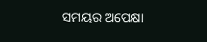ସମୟର ଅପେକ୍ଷା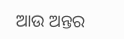ଆଉ ଅନ୍ତର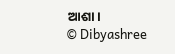ଆଶା।
© Dibyashree